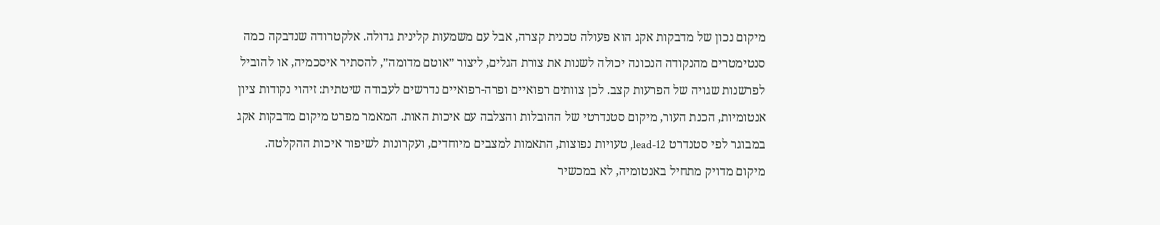מיקום נכון של מדבקות אקג הוא פעולה טכנית קצרה, אבל עם משמעות קלינית גדולה. אלקטרודה שנדבקה כמה סנטימטרים מהנקודה הנכונה יכולה לשנות את צורת הגלים, ליצור ״אוטם מדומה״, להסתיר איסכמיה, או להוביל לפרשנות שגויה של הפרעות קצב. לכן צוותים רפואיים ופרה-רפואיים נדרשים לעבודה שיטתית: זיהוי נקודות ציון אנטומיות, הכנת העור, מיקום סטנדרטי של ההובלות והצלבה עם איכות האות. המאמר מפרט מיקום מדבקות אקג במבוגר לפי סטנדרט 12-lead, טעויות נפוצות, התאמות למצבים מיוחדים, ועקרונות לשיפור איכות ההקלטה.
מיקום מדויק מתחיל באנטומיה, לא במכשיר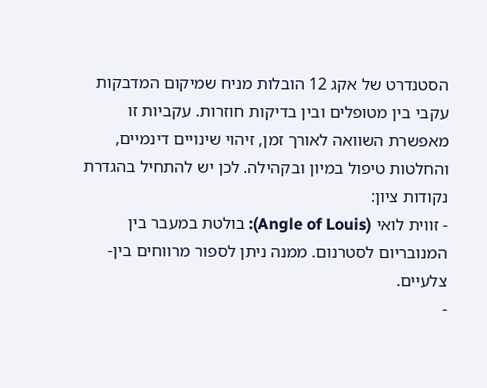הסטנדרט של אקג 12 הובלות מניח שמיקום המדבקות עקבי בין מטופלים ובין בדיקות חוזרות. עקביות זו מאפשרת השוואה לאורך זמן, זיהוי שינויים דינמיים, והחלטות טיפול במיון ובקהילה. לכן יש להתחיל בהגדרת נקודות ציון:
- זווית לואי (Angle of Louis): בולטת במעבר בין המנובריום לסטרנום. ממנה ניתן לספור מרווחים בין-צלעיים.
-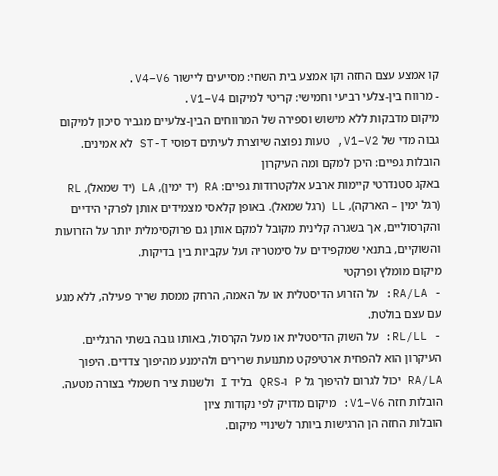קו אמצע עצם החזה וקו אמצע בית השחי: מסייעים ליישור V4–V6.
- מרווח בין-צלעי רביעי וחמישי: קריטי למיקום V1–V4.
מיקום מדבקות ללא מישוש וספירה של המרווחים הבין-צלעיים מגביר סיכון למיקום גבוה מדי של V1–V2, טעות נפוצה שיוצרת לעיתים דפוסי ST-T לא אמינים.
הובלות גפיים: היכן למקם ומה העיקרון
באקג סטנדרטי קיימות ארבע אלקטרודות גפיים: RA (יד ימין), LA (יד שמאל), RL (רגל ימין – הארקה), LL (רגל שמאל). באופן קלאסי מצמידים אותן לפרקי הידיים והקרסוליים, אך בשגרה קלינית מקובל למקם אותן גם פרוקסימלית יותר על הזרועות והשוקיים, בתנאי שמקפידים על סימטריה ועל עקביות בין בדיקות.
מיקום מומלץ ופרקטי
- RA/LA: על הזרוע הדיסטלית או על האמה, הרחק ממסת שריר פעילה, ללא מגע עם עצם בולטת.
- RL/LL: על השוק הדיסטלית או מעל הקרסול, באותו גובה בשתי הרגליים.
העיקרון הוא להפחית ארטיפקט מתנועת שרירים ולהימנע מהיפוך צדדים. היפוך RA/LA יכול לגרום להיפוך גל P ו-QRS בליד I ולשנות ציר חשמלי בצורה מטעה.
הובלות חזה V1–V6: מיקום מדויק לפי נקודות ציון
הובלות החזה הן הרגישות ביותר לשינויי מיקום.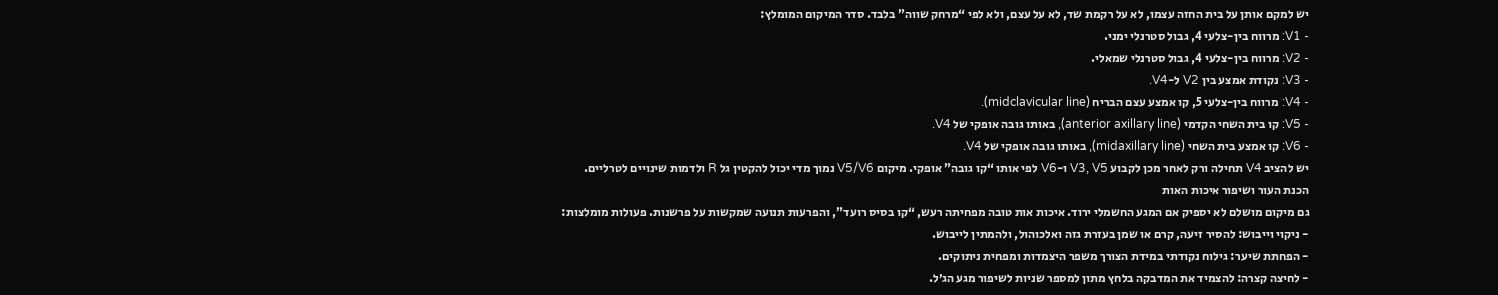יש למקם אותן על בית החזה עצמו, לא על רקמת שד, לא על עצם, ולא לפי “מרחק שווה” בלבד. סדר המיקום המומלץ:
- V1: מרווח בין-צלעי 4, גבול סטרנלי ימני.
- V2: מרווח בין-צלעי 4, גבול סטרנלי שמאלי.
- V3: נקודת אמצע בין V2 ל-V4.
- V4: מרווח בין-צלעי 5, קו אמצע עצם הבריח (midclavicular line).
- V5: קו בית השחי הקדמי (anterior axillary line), באותו גובה אופקי של V4.
- V6: קו אמצע בית השחי (midaxillary line), באותו גובה אופקי של V4.
יש להציב V4 תחילה ורק לאחר מכן לקבוע V3, V5 ו-V6 לפי אותו “קו גובה” אופקי. מיקום V5/V6 נמוך מדי יכול להקטין גל R ולדמות שינויים לטרליים.
הכנת העור ושיפור איכות האות
גם מיקום מושלם לא יספיק אם המגע החשמלי ירוד. איכות אות טובה מפחיתה רעש, “קו בסיס רועד”, והפרעות תנועה שמקשות על פרשנות. פעולות מומלצות:
- ניקוי וייבוש: להסיר זיעה, קרם או שמן בעזרת גזה ואלכוהול, ולהמתין לייבוש.
- הפחתת שיער: גילוח נקודתי במידת הצורך משפר היצמדות ומפחית ניתוקים.
- לחיצה קצרה: להצמיד את המדבקה בלחץ מתון למספר שניות לשיפור מגע הג׳ל.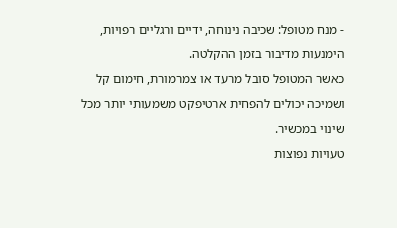- מנח מטופל: שכיבה נינוחה, ידיים ורגליים רפויות, הימנעות מדיבור בזמן ההקלטה.
כאשר המטופל סובל מרעד או צמרמורת, חימום קל ושמיכה יכולים להפחית ארטיפקט משמעותי יותר מכל שינוי במכשיר.
טעויות נפוצות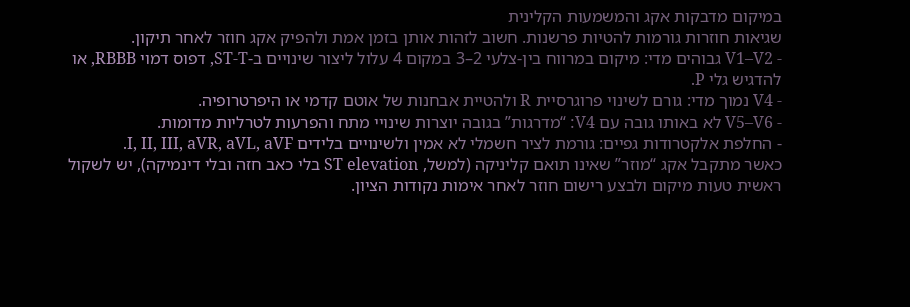במיקום מדבקות אקג והמשמעות הקלינית
שגיאות חוזרות גורמות להטיות פרשנות. חשוב לזהות אותן בזמן אמת ולהפיק אקג חוזר לאחר תיקון.
- V1–V2 גבוהים מדי: מיקום במרווח בין-צלעי 2–3 במקום 4 עלול ליצור שינויים ב-ST-T, דפוס דמוי RBBB, או להדגיש גלי P.
- V4 נמוך מדי: גורם לשינוי פרוגרסיית R ולהטיית אבחנות של אוטם קדמי או היפרטרופיה.
- V5–V6 לא באותו גובה עם V4: “מדרגות” בגובה יוצרות שינויי מתח והפרעות לטרליות מדומות.
- החלפת אלקטרודות גפיים: גורמת לציר חשמלי לא אמין ולשינויים בלידים I, II, III, aVR, aVL, aVF.
כאשר מתקבל אקג “מוזר” שאינו תואם קליניקה (למשל, ST elevation בלי כאב חזה ובלי דינמיקה), יש לשקול ראשית טעות מיקום ולבצע רישום חוזר לאחר אימות נקודות הציון.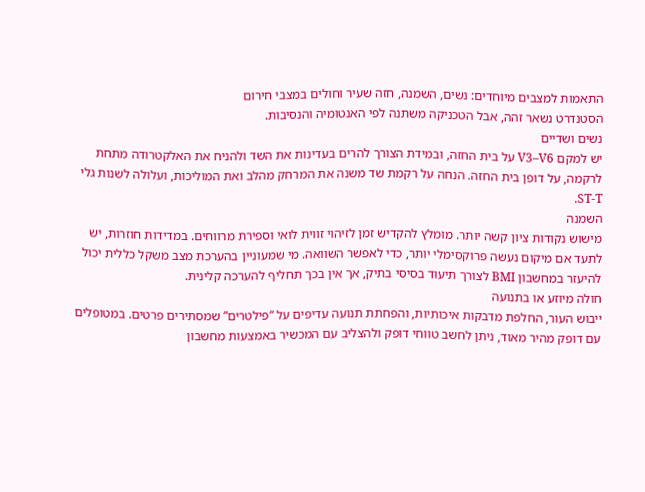התאמות למצבים מיוחדים: נשים, השמנה, חזה שעיר וחולים במצבי חירום
הסטנדרט נשאר זהה, אבל הטכניקה משתנה לפי האנטומיה והנסיבות.
נשים ושדיים
יש למקם V3–V6 על בית החזה, ובמידת הצורך להרים בעדינות את השד ולהניח את האלקטרודה מתחת לרקמה, על דופן בית החזה. הנחה על רקמת שד משנה את המרחק מהלב ואת המוליכות, ועלולה לשנות גלי ST-T.
השמנה
מישוש נקודות ציון קשה יותר. מומלץ להקדיש זמן לזיהוי זווית לואי וספירת מרווחים. במדידות חוזרות, יש לתעד אם מיקום נעשה פרוקסימלי יותר, כדי לאפשר השוואה. מי שמעוניין בהערכת מצב משקל כללית יכול להיעזר במחשבון BMI לצורך תיעוד בסיסי בתיק, אך אין בכך תחליף להערכה קלינית.
חולה מיוזע או בתנועה
ייבוש העור, החלפת מדבקות איכותיות, והפחתת תנועה עדיפים על “פילטרים” שמסתירים פרטים. במטופלים עם דופק מהיר מאוד, ניתן לחשב טווחי דופק ולהצליב עם המכשיר באמצעות מחשבון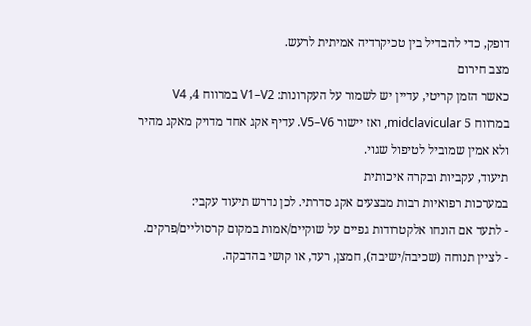דופק, כדי להבדיל בין טכיקרדיה אמיתית לרעש.
מצב חירום
כאשר הזמן קריטי, עדיין יש לשמור על העקרונות: V1–V2 במרווח 4, V4 במרווח 5 midclavicular, ואז יישור V5–V6. עדיף אקג אחד מדויק מאקג מהיר ולא אמין שמוביל לטיפול שגוי.
תיעוד, עקביות ובקרה איכותית
במערכות רפואיות רבות מבצעים אקג סדרתי. לכן נדרש תיעוד עקבי:
- לתעד אם הונחו אלקטרודות גפיים על שוקיים/אמות במקום קרסוליים/פרקים.
- לציין תנוחה (שכיבה/ישיבה), חמצן, רעד, או קושי בהדבקה.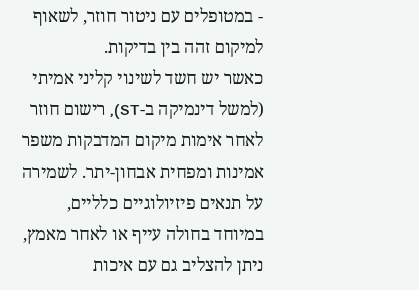- במטופלים עם ניטור חוזר, לשאוף למיקום זהה בין בדיקות.
כאשר יש חשד לשינוי קליני אמיתי (למשל דינמיקה ב-ST), רישום חוזר לאחר אימות מיקום המדבקות משפר אמינות ומפחית אבחון-יתר. לשמירה על תנאים פיזיולוגיים כלליים, במיוחד בחולה עייף או לאחר מאמץ, ניתן להצליב גם עם איכות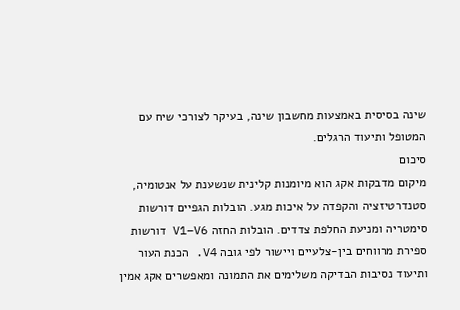שינה בסיסית באמצעות מחשבון שינה, בעיקר לצורכי שיח עם המטופל ותיעוד הרגלים.
סיכום
מיקום מדבקות אקג הוא מיומנות קלינית שנשענת על אנטומיה, סטנדרטיזציה והקפדה על איכות מגע. הובלות הגפיים דורשות סימטריה ומניעת החלפת צדדים. הובלות החזה V1–V6 דורשות ספירת מרווחים בין-צלעיים ויישור לפי גובה V4. הכנת העור ותיעוד נסיבות הבדיקה משלימים את התמונה ומאפשרים אקג אמין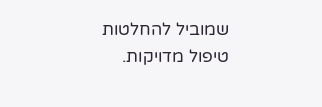שמוביל להחלטות טיפול מדויקות.